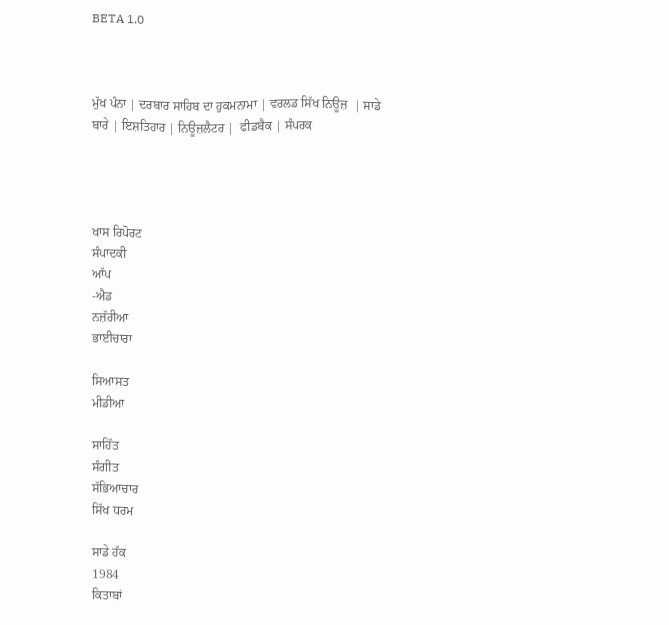BETA 1.0



ਮੁੱਖ ਪੰਨਾ | ਦਰਬਾਰ ਸਾਹਿਬ ਦਾ ਹੁਕਮਨਾਮਾ | ਵਰਲਡ ਸਿੱਖ ਨਿਊਜ਼  | ਸਾਡੇ ਬਾਰੇ | ਇਸ਼ਤਿਹਾਰ | ਨਿਊਜ਼ਲੈਟਰ |  ਫੀਡਬੈਕ | ਸੰਪਰਕ




ਖਾਸ ਰਿਪੋਰਟ
ਸੰਪਾਦਕੀ
ਆੱਪ
-ਐਡ
ਨਜ਼ੱਰੀਆ
ਭਾਈਚਾਰਾ

ਸਿਆਸਤ
ਮੀਡੀਆ

ਸਾਹਿੱਤ
ਸੰਗੀਤ
ਸੱਭਿਆਚਾਰ
ਸਿੱਖ ਧਰਮ

ਸਾਡੇ ਹੱਕ
1984
ਕਿਤਾਬਾਂ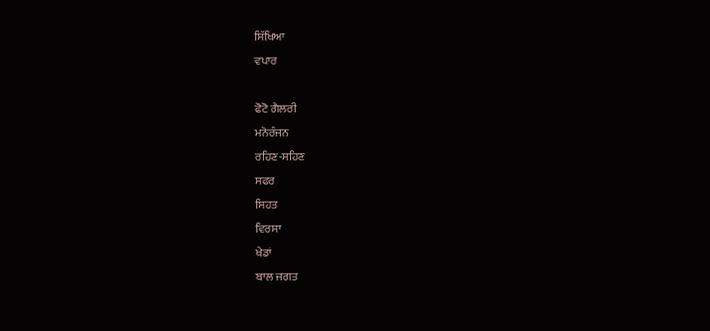ਸਿੱਖਿਆ
ਵਪਾਰ

ਫੋਟੋ ਗੈਲਰੀ
ਮਨੋਰੰਜਨ
ਰਹਿਣ-ਸਹਿਣ
ਸਫਰ
ਸਿਹਤ
ਵਿਰਸਾ
ਖੇਡਾਂ
ਬਾਲ ਜਗਤ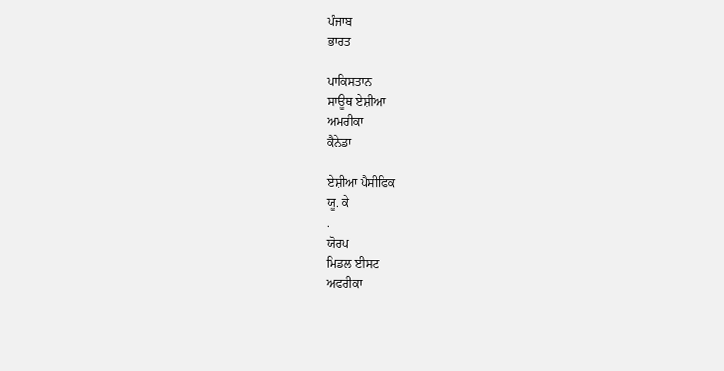ਪੰਜਾਬ
ਭਾਰਤ

ਪਾਕਿਸਤਾਨ
ਸਾਊਥ ਏਸ਼ੀਆ
ਅਮਰੀਕਾ
ਕੈਨੇਡਾ

ਏਸ਼ੀਆ ਪੈਸੀਫਿਕ
ਯੂ. ਕੇ
.
ਯੋਰਪ
ਮਿਡਲ ਈਸਟ
ਅਫਰੀਕਾ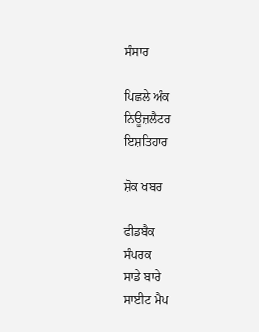ਸੰਸਾਰ

ਪਿਛਲੇ ਅੰਕ
ਨਿਊਜ਼ਲੈਟਰ
ਇਸ਼ਤਿਹਾਰ

ਸ਼ੋਕ ਖਬਰ

ਫੀਡਬੈਕ
ਸੰਪਰਕ
ਸਾਡੇ ਬਾਰੇ
ਸਾਈਟ ਮੈਪ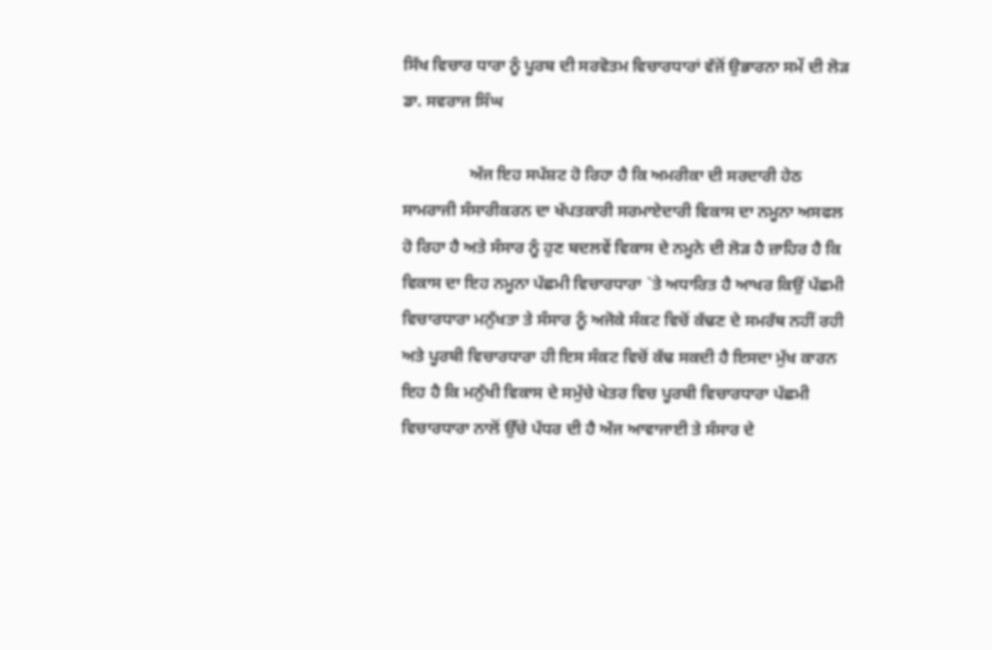ਸਿੱਖ ਵਿਚਾਰ ਧਾਰਾ ਨੂੰ ਪੂਰਬ ਦੀ ਸਰਵੋਤਮ ਵਿਚਾਰਧਾਰਾਂ ਵੱਜੋਂ ਉਭਾਰਨਾ ਸਮੇਂ ਦੀ ਲੋੜ
ਡਾ. ਸਵਰਾਜ ਸਿੰਘ

                ਅੱਜ ਇਹ ਸਪੱਸ਼ਟ ਹੋ ਰਿਹਾ ਹੈ ਕਿ ਅਮਰੀਕਾ ਦੀ ਸਰਦਾਰੀ ਹੇਠ ਸਾਮਰਾਜੀ ਸੰਸਾਰੀਕਰਨ ਦਾ ਖੱਪਤਕਾਰੀ ਸਰਮਾਏਦਾਰੀ ਵਿਕਾਸ ਦਾ ਨਮੂਨਾ ਅਸਫਲ ਹੋ ਰਿਹਾ ਹੈ ਅਤੇ ਸੰਸਾਰ ਨੂੰ ਹੁਣ ਬਦਲਵੇਂ ਵਿਕਾਸ ਦੇ ਨਮੂਨੇ ਦੀ ਲੋੜ ਹੈ ਜ਼ਾਹਿਰ ਹੈ ਕਿ ਵਿਕਾਸ ਦਾ ਇਹ ਨਮੂਨਾ ਪੱਛਮੀ ਵਿਚਾਰਧਾਰਾ `ਤੇ ਅਧਾਰਿਤ ਹੈ ਆਖਰ ਕਿਉਂ ਪੱਛਮੀ ਵਿਚਾਰਧਾਰਾ ਮਨੁੱਖਤਾ ਤੇ ਸੰਸਾਰ ਨੂੰ ਅਜੋਕੇ ਸੰਕਟ ਵਿਚੋਂ ਕੱਢਣ ਦੇ ਸਮਰੱਥ ਨਹੀਂ ਰਹੀ ਅਤੇ ਪੂਰਬੀ ਵਿਚਾਰਧਾਰਾ ਹੀ ਇਸ ਸੰਕਟ ਵਿਚੋਂ ਕੱਢ ਸਕਦੀ ਹੈ ਇਸਦਾ ਮੁੱਖ ਕਾਰਨ ਇਹ ਹੈ ਕਿ ਮਨੁੱਖੀ ਵਿਕਾਸ ਦੇ ਸਮੁੱਚੇ ਖੇਤਰ ਵਿਚ ਪੂਰਬੀ ਵਿਚਾਰਧਾਰਾ ਪੱਛਮੀ ਵਿਚਾਰਧਾਰਾ ਨਾਲੋਂ ਉੱਚੇ ਪੱਧਰ ਦੀ ਹੈ ਅੱਜ ਆਵਾਜਾਈ ਤੇ ਸੰਸਾਰ ਦੇ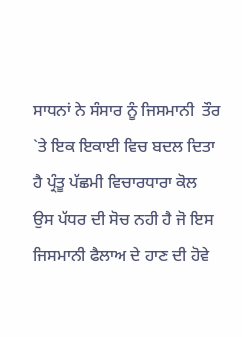ਸਾਧਨਾਂ ਨੇ ਸੰਸਾਰ ਨੂੰ ਜਿਸਮਾਨੀ  ਤੌਰ `ਤੇ ਇਕ ਇਕਾਈ ਵਿਚ ਬਦਲ ਦਿਤਾ ਹੈ ਪ੍ਰੰਤੂ ਪੱਛਮੀ ਵਿਚਾਰਧਾਰਾ ਕੋਲ ਉਸ ਪੱਧਰ ਦੀ ਸੋਚ ਨਹੀ ਹੈ ਜੋ ਇਸ ਜਿਸਮਾਨੀ ਫੈਲਾਅ ਦੇ ਹਾਣ ਦੀ ਹੋਵੇ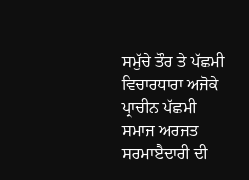ਸਮੁੱਚੇ ਤੌਰ ਤੇ ਪੱਛਮੀ ਵਿਚਾਰਧਾਰਾ ਅਜੋਕੇ ਪ੍ਰਾਚੀਨ ਪੱਛਮੀ ਸਮਾਜ ਅਰਜਤ ਸਰਮਾੲੈਦਾਰੀ ਦੀ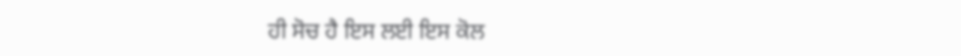ਹੀ ਸੋਚ ਹੈ ਇਸ ਲਈ ਇਸ ਕੋਲ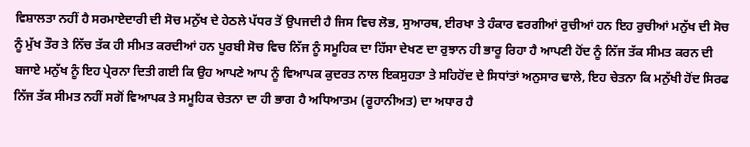ਵਿਸ਼ਾਲਤਾ ਨਹੀਂ ਹੈ ਸਰਮਾਏਦਾਰੀ ਦੀ ਸੋਚ ਮਨੁੱਖ ਦੇ ਹੇਠਲੇ ਪੱਧਰ ਤੋਂ ਉਪਜਦੀ ਹੈ ਜਿਸ ਵਿਚ ਲੋਭ, ਸੁਆਰਥ, ਈਰਖਾ ਤੇ ਹੰਕਾਰ ਵਰਗੀਆਂ ਰੁਚੀਆਂ ਹਨ ਇਹ ਰੁਚੀਆਂ ਮਨੁੱਖ ਦੀ ਸੋਚ ਨੂੰ ਮੁੱਖ ਤੌਰ ਤੇ ਨਿੱਚ ਤੱਕ ਹੀ ਸੀਮਤ ਕਰਦੀਆਂ ਹਨ ਪੂਰਬੀ ਸੋਚ ਵਿਚ ਨਿੱਜ ਨੂੰ ਸਮੂਹਿਕ ਦਾ ਹਿੱਸਾ ਦੇਖਣ ਦਾ ਰੁਝਾਨ ਹੀ ਭਾਰੂ ਰਿਹਾ ਹੈ ਆਪਣੀ ਹੋਂਦ ਨੂੰ ਨਿੱਜ ਤੱਕ ਸੀਮਤ ਕਰਨ ਦੀ ਬਜਾਏ ਮਨੁੱਖ ਨੂੰ ਇਹ ਪ੍ਰੇਰਨਾ ਦਿਤੀ ਗਈ ਕਿ ਉਹ ਆਪਣੇ ਆਪ ਨੂੰ ਵਿਆਪਕ ਕੁਦਰਤ ਨਾਲ ਇਕਸੁਹਤਾ ਤੇ ਸਹਿਹੋਂਦ ਦੇ ਸਿਧਾਂਤਾਂ ਅਨੁਸਾਰ ਢਾਲੇ, ਇਹ ਚੇਤਨਾ ਕਿ ਮਨੁੱਖੀ ਹੋਂਦ ਸਿਰਫ ਨਿੱਜ ਤੱਕ ਸੀਮਤ ਨਹੀਂ ਸਗੋਂ ਵਿਆਪਕ ਤੇ ਸਮੂਹਿਕ ਚੇਤਨਾ ਦਾ ਹੀ ਭਾਗ ਹੈ ਅਧਿਆਤਮ (ਰੂਹਾਨੀਅਤ) ਦਾ ਅਧਾਰ ਹੈ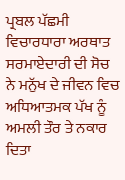ਪ੍ਰਬਲ ਪੱਛਮੀ ਵਿਚਾਰਧਾਰਾ ਅਰਥਾਤ ਸਰਮਾਏਦਾਰੀ ਦੀ ਸੋਚ ਨੇ ਮਨੁੱਖ ਦੇ ਜੀਵਨ ਵਿਚ ਅਧਿਆਤਮਕ ਪੱਖ ਨੂੰ ਅਮਲੀ ਤੌਰ ਤੇ ਨਕਾਰ ਦਿਤਾ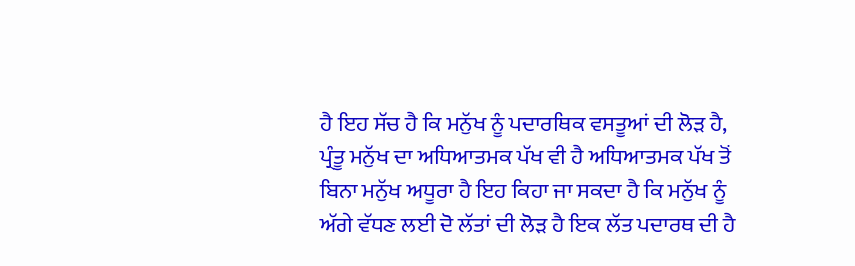ਹੈ ਇਹ ਸੱਚ ਹੈ ਕਿ ਮਨੁੱਖ ਨੂੰ ਪਦਾਰਥਿਕ ਵਸਤੂਆਂ ਦੀ ਲੋੜ ਹੈ, ਪ੍ਰੰਤੂ ਮਨੁੱਖ ਦਾ ਅਧਿਆਤਮਕ ਪੱਖ ਵੀ ਹੈ ਅਧਿਆਤਮਕ ਪੱਖ ਤੋਂ ਬਿਨਾ ਮਨੁੱਖ ਅਧੂਰਾ ਹੈ ਇਹ ਕਿਹਾ ਜਾ ਸਕਦਾ ਹੈ ਕਿ ਮਨੁੱਖ ਨੂੰ ਅੱਗੇ ਵੱਧਣ ਲਈ ਦੋ ਲੱਤਾਂ ਦੀ ਲੋੜ ਹੈ ਇਕ ਲੱਤ ਪਦਾਰਥ ਦੀ ਹੈ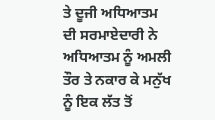ਤੇ ਦੂਜੀ ਅਧਿਆਤਮ ਦੀ ਸਰਮਾਏਦਾਰੀ ਨੇ ਅਧਿਆਤਮ ਨੂੰ ਅਮਲੀ ਤੌਰ ਤੇ ਨਕਾਰ ਕੇ ਮਨੁੱਖ ਨੂੰ ਇਕ ਲੱਤ ਤੋਂ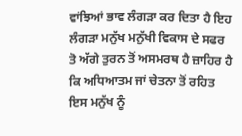ਵਾਂਝਿਆਂ ਭਾਵ ਲੰਗੜਾ ਕਰ ਦਿਤਾ ਹੈ ਇਹ ਲੰਗੜਾ ਮਨੁੱਖ ਮਨੁੱਖੀ ਵਿਕਾਸ ਦੇ ਸਫਰ ਤੋ ਅੱਗੇ ਤੁਰਨ ਤੋਂ ਅਸਮਰਥ ਹੈ ਜ਼ਾਹਿਰ ਹੈ ਕਿ ਅਧਿਆਤਮ ਜਾਂ ਚੇਤਨਾ ਤੋਂ ਰਹਿਤ ਇਸ ਮਨੁੱਖ ਨੂੰ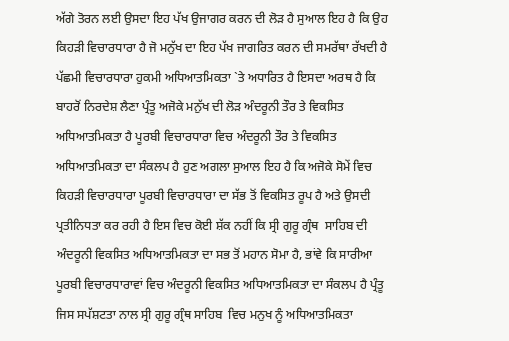ਅੱਗੇ ਤੋਰਨ ਲਈ ਉਸਦਾ ਇਹ ਪੱਖ ਉਜਾਗਰ ਕਰਨ ਦੀ ਲੋੜ ਹੈ ਸੁਆਲ ਇਹ ਹੈ ਕਿ ਉਹ ਕਿਹੜੀ ਵਿਚਾਰਧਾਰਾ ਹੈ ਜੋ ਮਨੁੱਖ ਦਾ ਇਹ ਪੱਖ ਜਾਗਰਿਤ ਕਰਨ ਦੀ ਸਮਰੱਥਾ ਰੱਖਦੀ ਹੈ ਪੱਛਮੀ ਵਿਚਾਰਧਾਰਾ ਹੁਕਮੀ ਅਧਿਆਤਮਿਕਤਾ `ਤੇ ਅਧਾਰਿਤ ਹੈ ਇਸਦਾ ਅਰਥ ਹੈ ਕਿ ਬਾਹਰੋਂ ਨਿਰਦੇਸ਼ ਲੈਣਾ ਪ੍ਰੰਤੂ ਅਜੋਕੇ ਮਨੁੱਖ ਦੀ ਲੋੜ ਅੰਦਰੂਨੀ ਤੌਰ ਤੇ ਵਿਕਸਿਤ ਅਧਿਆਤਮਿਕਤਾ ਹੈ ਪੂਰਬੀ ਵਿਚਾਰਧਾਰਾ ਵਿਚ ਅੰਦਰੂਨੀ ਤੌਰ ਤੇ ਵਿਕਸਿਤ ਅਧਿਆਤਮਿਕਤਾ ਦਾ ਸੰਕਲਪ ਹੈ ਹੁਣ ਅਗਲਾ ਸੁਆਲ ਇਹ ਹੈ ਕਿ ਅਜੋਕੇ ਸੋਮੇਂ ਵਿਚ ਕਿਹੜੀ ਵਿਚਾਰਧਾਰਾ ਪੂਰਬੀ ਵਿਚਾਰਧਾਰਾ ਦਾ ਸੱਭ ਤੋਂ ਵਿਕਸਿਤ ਰੂਪ ਹੈ ਅਤੇ ਉਸਦੀ ਪ੍ਰਤੀਨਿਧਤਾ ਕਰ ਰਹੀ ਹੈ ਇਸ ਵਿਚ ਕੋਈ ਸ਼ੱਕ ਨਹੀਂ ਕਿ ਸ੍ਰੀ ਗੁਰੂ ਗ੍ਰੰਥ  ਸਾਹਿਬ ਦੀ ਅੰਦਰੂਨੀ ਵਿਕਸਿਤ ਅਧਿਆਤਮਿਕਤਾ ਦਾ ਸਭ ਤੋਂ ਮਹਾਨ ਸੋਮਾ ਹੈ, ਭਾਂਵੇ ਕਿ ਸਾਰੀਆ ਪੂਰਬੀ ਵਿਚਾਰਧਾਰਾਵਾਂ ਵਿਚ ਅੰਦਰੂਨੀ ਵਿਕਸਿਤ ਅਧਿਆਤਮਿਕਤਾ ਦਾ ਸੰਕਲਪ ਹੈ ਪ੍ਰੰਤੂ ਜਿਸ ਸਪੱਸ਼ਟਤਾ ਨਾਲ ਸ੍ਰੀ ਗੁਰੂ ਗ੍ਰੰਥ ਸਾਹਿਬ  ਵਿਚ ਮਨੁਖ ਨੂੰ ਅਧਿਆਤਮਿਕਤਾ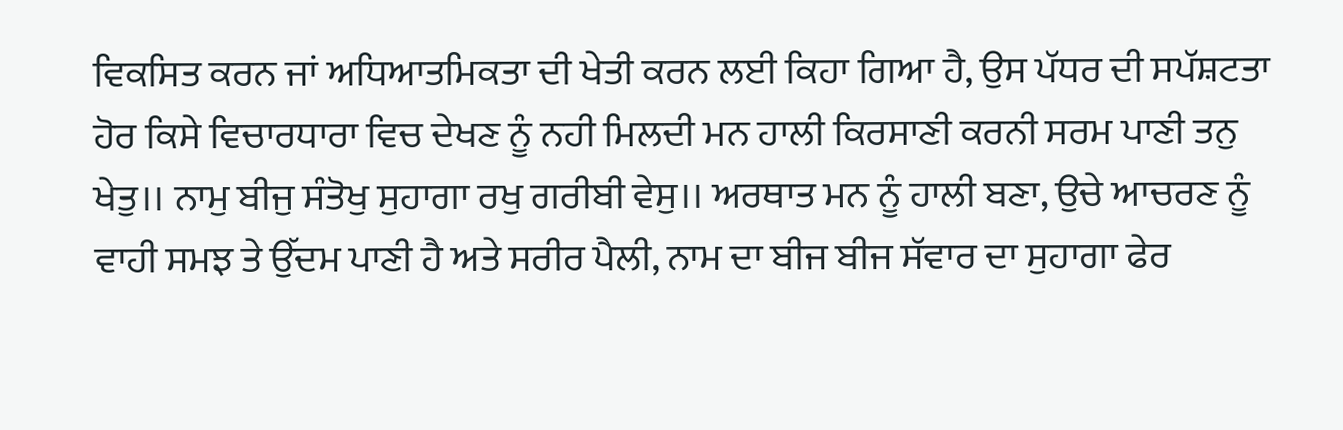ਵਿਕਸਿਤ ਕਰਨ ਜਾਂ ਅਧਿਆਤਮਿਕਤਾ ਦੀ ਖੇਤੀ ਕਰਨ ਲਈ ਕਿਹਾ ਗਿਆ ਹੈ, ਉਸ ਪੱਧਰ ਦੀ ਸਪੱਸ਼ਟਤਾ ਹੋਰ ਕਿਸੇ ਵਿਚਾਰਧਾਰਾ ਵਿਚ ਦੇਖਣ ਨੂੰ ਨਹੀ ਮਿਲਦੀ ਮਨ ਹਾਲੀ ਕਿਰਸਾਣੀ ਕਰਨੀ ਸਰਮ ਪਾਣੀ ਤਨੁ ਖੇਤੁ।। ਨਾਮੁ ਬੀਜੁ ਸੰਤੋਖੁ ਸੁਹਾਗਾ ਰਖੁ ਗਰੀਬੀ ਵੇਸੁ।। ਅਰਥਾਤ ਮਨ ਨੂੰ ਹਾਲੀ ਬਣਾ, ਉਚੇ ਆਚਰਣ ਨੂੰ ਵਾਹੀ ਸਮਝ ਤੇ ਉੱਦਮ ਪਾਣੀ ਹੈ ਅਤੇ ਸਰੀਰ ਪੈਲੀ, ਨਾਮ ਦਾ ਬੀਜ ਬੀਜ ਸੱਵਾਰ ਦਾ ਸੁਹਾਗਾ ਫੇਰ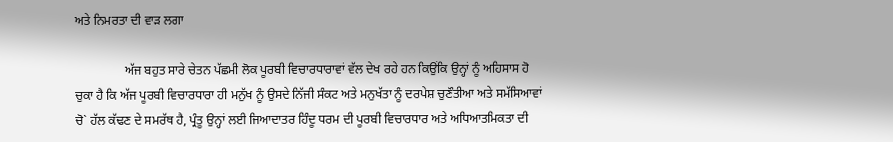ਅਤੇ ਨਿਮਰਤਾ ਦੀ ਵਾੜ ਲਗਾ

                ਅੱਜ ਬਹੁਤ ਸਾਰੇ ਚੇਤਨ ਪੱਛਮੀ ਲੋਕ ਪੂਰਬੀ ਵਿਚਾਰਧਾਰਾਵਾਂ ਵੱਲ ਦੇਖ ਰਹੇ ਹਨ ਕਿਉਂਕਿ ਉਨ੍ਹਾਂ ਨੂੰ ਅਹਿਸਾਸ ਹੋ ਚੁਕਾ ਹੈ ਕਿ ਅੱਜ ਪੂਰਬੀ ਵਿਚਾਰਧਾਰਾ ਹੀ ਮਨੁੱਖ ਨੂੰ ਉਸਦੇ ਨਿੱਜੀ ਸੰਕਟ ਅਤੇ ਮਨੁਖੱਤਾ ਨੂੰ ਦਰਪੇਸ਼ ਚੁਣੌਤੀਆ ਅਤੇ ਸਮੱਸਿਆਵਾਂ ਚੋ` ਹੱਲ ਕੱਢਣ ਦੇ ਸਮਰੱਥ ਹੈ, ਪ੍ਰੰਤੂ ਉਨ੍ਹਾਂ ਲਈ ਜਿਆਦਾਤਰ ਹਿੰਦੂ ਧਰਮ ਦੀ ਪੂਰਬੀ ਵਿਚਾਰਧਾਰ ਅਤੇ ਅਧਿਆਤਮਿਕਤਾ ਦੀ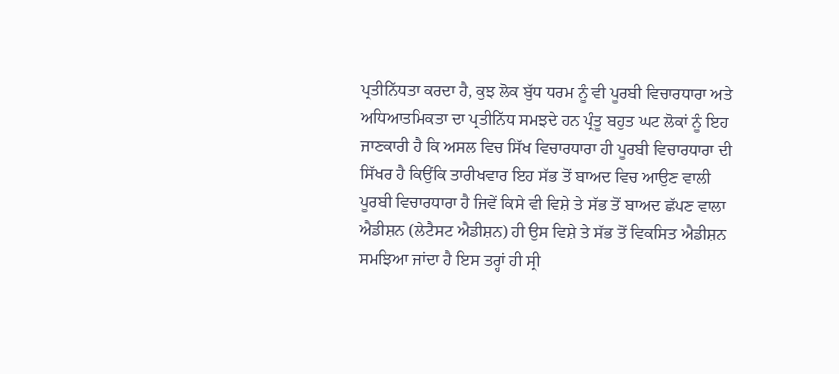ਪ੍ਰਤੀਨਿੱਧਤਾ ਕਰਦਾ ਹੈ, ਕੁਝ ਲੋਕ ਬੁੱਧ ਧਰਮ ਨੂੰ ਵੀ ਪੂਰਬੀ ਵਿਚਾਰਧਾਰਾ ਅਤੇ ਅਧਿਆਤਮਿਕਤਾ ਦਾ ਪ੍ਰਤੀਨਿੱਧ ਸਮਝਦੇ ਹਨ ਪ੍ਰੰਤੂ ਬਹੁਤ ਘਟ ਲੋਕਾਂ ਨੂੰ ਇਹ ਜਾਣਕਾਰੀ ਹੈ ਕਿ ਅਸਲ ਵਿਚ ਸਿੱਖ ਵਿਚਾਰਧਾਰਾ ਹੀ ਪੂਰਬੀ ਵਿਚਾਰਧਾਰਾ ਦੀ ਸਿੱਖਰ ਹੈ ਕਿਉਂਕਿ ਤਾਰੀਖਵਾਰ ਇਹ ਸੱਭ ਤੋਂ ਬਾਅਦ ਵਿਚ ਆਉਣ ਵਾਲੀ ਪੂਰਬੀ ਵਿਚਾਰਧਾਰਾ ਹੈ ਜਿਵੇਂ ਕਿਸੇ ਵੀ ਵਿਸ਼ੇ ਤੇ ਸੱਭ ਤੋਂ ਬਾਅਦ ਛੱਪਣ ਵਾਲਾ ਐਡੀਸ਼ਨ (ਲੇਟੈਸਟ ਐਡੀਸ਼ਨ) ਹੀ ਉਸ ਵਿਸ਼ੇ ਤੇ ਸੱਭ ਤੋਂ ਵਿਕਸਿਤ ਐਡੀਸ਼ਨ ਸਮਝਿਆ ਜਾਂਦਾ ਹੈ ਇਸ ਤਰ੍ਹਾਂ ਹੀ ਸ੍ਰੀ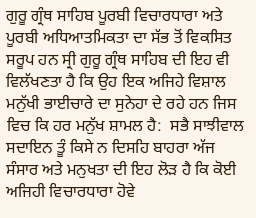ਗੁਰੂ ਗ੍ਰੰਥ ਸਾਹਿਬ ਪੂਰਬੀ ਵਿਚਾਰਧਾਰਾ ਅਤੇ ਪੂਰਬੀ ਅਧਿਆਤਮਿਕਤਾ ਦਾ ਸੱਭ ਤੋਂ ਵਿਕਸਿਤ ਸਰੂਪ ਹਨ ਸ੍ਰੀ ਗੁਰੂ ਗ੍ਰੰਥ ਸਾਹਿਬ ਦੀ ਇਹ ਵੀ ਵਿਲੱਖਣਤਾ ਹੈ ਕਿ ਉਹ ਇਕ ਅਜਿਹੇ ਵਿਸ਼ਾਲ ਮਨੁੱਖੀ ਭਾਈਚਾਰੇ ਦਾ ਸੁਨੇਹਾ ਦੇ ਰਹੇ ਹਨ ਜਿਸ ਵਿਚ ਕਿ ਹਰ ਮਨੁੱਖ ਸ਼ਾਮਲ ਹੈ:  ਸਭੈ ਸਾਝੀਵਾਲ ਸਦਾਇਨ ਤੂੰ ਕਿਸੇ ਨ ਦਿਸਹਿ ਬਾਹਰਾ ਅੱਜ ਸੰਸਾਰ ਅਤੇ ਮਨੁਖਤਾ ਦੀ ਇਹ ਲੋੜ ਹੈ ਕਿ ਕੋਈ ਅਜਿਹੀ ਵਿਚਾਰਧਾਰਾ ਹੋਵੇ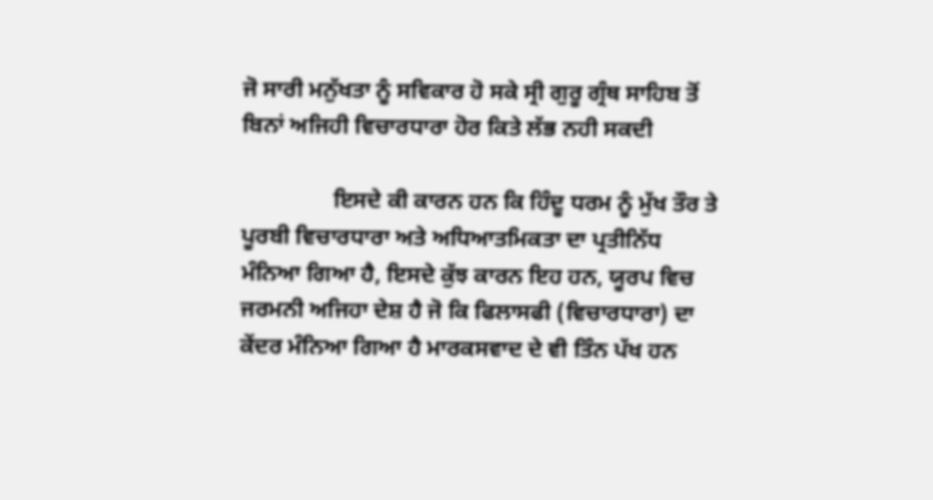ਜੋ ਸਾਰੀ ਮਨੁੱਖਤਾ ਨੂੰ ਸਵਿਕਾਰ ਹੋ ਸਕੇ ਸ੍ਰੀ ਗੁਰੂ ਗ੍ਰੰਥ ਸਾਹਿਬ ਤੋਂ ਬਿਨਾਂ ਅਜਿਹੀ ਵਿਚਾਰਧਾਰਾ ਹੋਰ ਕਿਤੇ ਲੱਭ ਨਹੀ ਸਕਦੀ

                ਇਸਦੇ ਕੀ ਕਾਰਨ ਹਨ ਕਿ ਹਿੰਦੂ ਧਰਮ ਨੂੰ ਮੁੱਖ ਤੌਰ ਤੇ ਪੂਰਬੀ ਵਿਚਾਰਧਾਰਾ ਅਤੇ ਅਧਿਆਤਮਿਕਤਾ ਦਾ ਪ੍ਰਤੀਨਿੱਧ ਮੰਨਿਆ ਗਿਆ ਹੈ, ਇਸਦੇ ਕੁੱਝ ਕਾਰਨ ਇਹ ਹਨ, ਯੂਰਪ ਵਿਚ ਜਰਮਨੀ ਅਜਿਹਾ ਦੇਸ਼ ਹੈ ਜੋ ਕਿ ਫਿਲਾਸਫੀ (ਵਿਚਾਰਧਾਰਾ) ਦਾ ਕੇਂਦਰ ਮੰਨਿਆ ਗਿਆ ਹੈ ਮਾਰਕਸਵਾਦ ਦੇ ਵੀ ਤਿੰਨ ਪੱਖ ਹਨ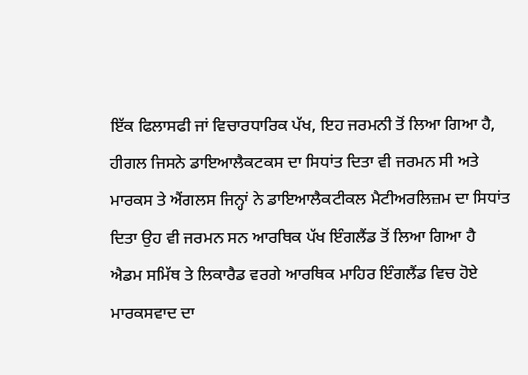ਇੱਕ ਫਿਲਾਸਫੀ ਜਾਂ ਵਿਚਾਰਧਾਰਿਕ ਪੱਖ, ਇਹ ਜਰਮਨੀ ਤੋਂ ਲਿਆ ਗਿਆ ਹੈ, ਹੀਗਲ ਜਿਸਨੇ ਡਾਇਆਲੈਕਟਕਸ ਦਾ ਸਿਧਾਂਤ ਦਿਤਾ ਵੀ ਜਰਮਨ ਸੀ ਅਤੇ ਮਾਰਕਸ ਤੇ ਐਂਗਲਸ ਜਿਨ੍ਹਾਂ ਨੇ ਡਾਇਆਲੈਕਟੀਕਲ ਮੈਟੀਅਰਲਿਜ਼ਮ ਦਾ ਸਿਧਾਂਤ ਦਿਤਾ ਉਹ ਵੀ ਜਰਮਨ ਸਨ ਆਰਥਿਕ ਪੱਖ ਇੰਗਲੈਂਡ ਤੋਂ ਲਿਆ ਗਿਆ ਹੈ ਐਡਮ ਸਮਿੱਥ ਤੇ ਲਿਕਾਰੈਡ ਵਰਗੇ ਆਰਥਿਕ ਮਾਹਿਰ ਇੰਗਲੈਂਡ ਵਿਚ ਹੋਏ ਮਾਰਕਸਵਾਦ ਦਾ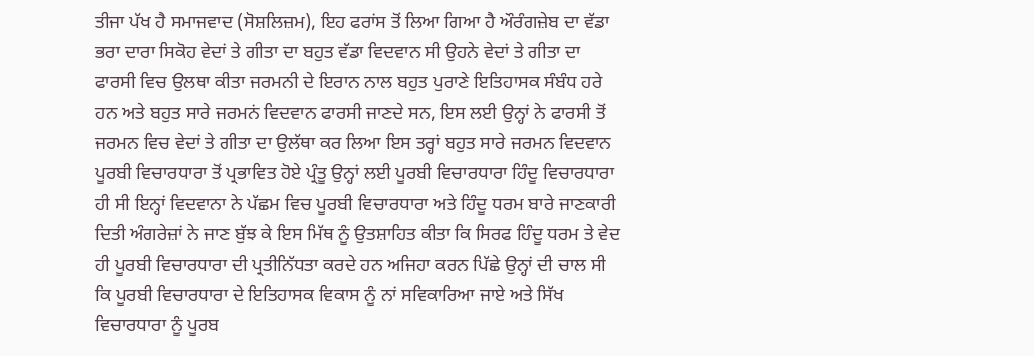ਤੀਜਾ ਪੱਖ ਹੈ ਸਮਾਜਵਾਦ (ਸੋਸ਼ਲਿਜ਼ਮ), ਇਹ ਫਰਾਂਸ ਤੋਂ ਲਿਆ ਗਿਆ ਹੈ ਔਰੰਗਜ਼ੇਬ ਦਾ ਵੱਡਾ ਭਰਾ ਦਾਰਾ ਸਿਕੋਹ ਵੇਦਾਂ ਤੇ ਗੀਤਾ ਦਾ ਬਹੁਤ ਵੱਡਾ ਵਿਦਵਾਨ ਸੀ ਉਹਨੇ ਵੇਦਾਂ ਤੇ ਗੀਤਾ ਦਾ ਫਾਰਸੀ ਵਿਚ ਉਲਥਾ ਕੀਤਾ ਜਰਮਨੀ ਦੇ ਇਰਾਨ ਨਾਲ ਬਹੁਤ ਪੁਰਾਣੇ ਇਤਿਹਾਸਕ ਸੰਬੰਧ ਹਰੇ ਹਨ ਅਤੇ ਬਹੁਤ ਸਾਰੇ ਜਰਮਨਂ ਵਿਦਵਾਨ ਫਾਰਸੀ ਜਾਣਦੇ ਸਨ, ਇਸ ਲਈ ਉਨ੍ਹਾਂ ਨੇ ਫਾਰਸੀ ਤੋਂ ਜਰਮਨ ਵਿਚ ਵੇਦਾਂ ਤੇ ਗੀਤਾ ਦਾ ਉਲੱਥਾ ਕਰ ਲਿਆ ਇਸ ਤਰ੍ਹਾਂ ਬਹੁਤ ਸਾਰੇ ਜਰਮਨ ਵਿਦਵਾਨ ਪੂਰਬੀ ਵਿਚਾਰਧਾਰਾ ਤੋਂ ਪ੍ਰਭਾਵਿਤ ਹੋਏ ਪ੍ਰੰਤੂ ਉਨ੍ਹਾਂ ਲਈ ਪੂਰਬੀ ਵਿਚਾਰਧਾਰਾ ਹਿੰਦੂ ਵਿਚਾਰਧਾਰਾ ਹੀ ਸੀ ਇਨ੍ਹਾਂ ਵਿਦਵਾਨਾ ਨੇ ਪੱਛਮ ਵਿਚ ਪੂਰਬੀ ਵਿਚਾਰਧਾਰਾ ਅਤੇ ਹਿੰਦੂ ਧਰਮ ਬਾਰੇ ਜਾਣਕਾਰੀ ਦਿਤੀ ਅੰਗਰੇਜ਼ਾਂ ਨੇ ਜਾਣ ਬੁੱਝ ਕੇ ਇਸ ਮਿੱਥ ਨੂੰ ਉਤਸ਼ਾਹਿਤ ਕੀਤਾ ਕਿ ਸਿਰਫ ਹਿੰਦੂ ਧਰਮ ਤੇ ਵੇਦ ਹੀ ਪੂਰਬੀ ਵਿਚਾਰਧਾਰਾ ਦੀ ਪ੍ਰਤੀਨਿੱਧਤਾ ਕਰਦੇ ਹਨ ਅਜਿਹਾ ਕਰਨ ਪਿੱਛੇ ਉਨ੍ਹਾਂ ਦੀ ਚਾਲ ਸੀ ਕਿ ਪੂਰਬੀ ਵਿਚਾਰਧਾਰਾ ਦੇ ਇਤਿਹਾਸਕ ਵਿਕਾਸ ਨੂੰ ਨਾਂ ਸਵਿਕਾਰਿਆ ਜਾਏ ਅਤੇ ਸਿੱਖ ਵਿਚਾਰਧਾਰਾ ਨੂੰ ਪੂਰਬ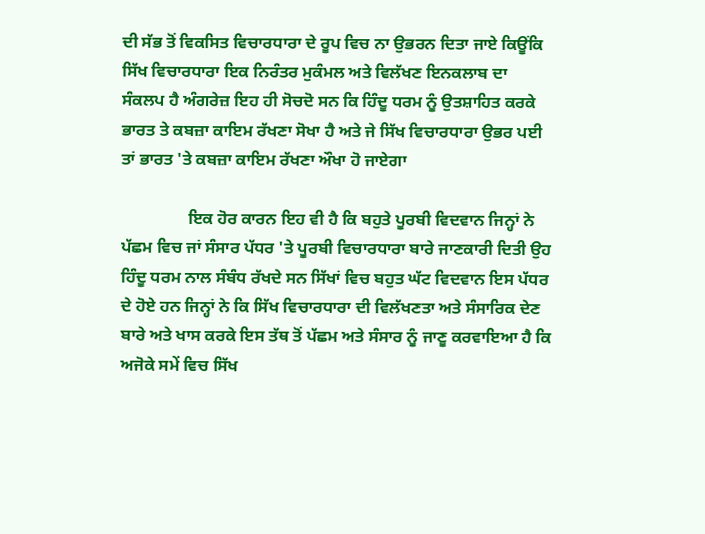ਦੀ ਸੱਭ ਤੋਂ ਵਿਕਸਿਤ ਵਿਚਾਰਧਾਰਾ ਦੇ ਰੂਪ ਵਿਚ ਨਾ ਉਭਰਨ ਦਿਤਾ ਜਾਏ ਕਿਊਂਕਿ ਸਿੱਖ ਵਿਚਾਰਧਾਰਾ ਇਕ ਨਿਰੰਤਰ ਮੁਕੰਮਲ ਅਤੇ ਵਿਲੱਖਣ ਇਨਕਲਾਬ ਦਾ ਸੰਕਲਪ ਹੈ ਅੰਗਰੇਜ਼ ਇਹ ਹੀ ਸੋਚਦੋ ਸਨ ਕਿ ਹਿੰਦੂ ਧਰਮ ਨੂੰ ਉਤਸ਼ਾਹਿਤ ਕਰਕੇ ਭਾਰਤ ਤੇ ਕਬਜ਼ਾ ਕਾਇਮ ਰੱਖਣਾ ਸੋਖਾ ਹੈ ਅਤੇ ਜੇ ਸਿੱਖ ਵਿਚਾਰਧਾਰਾ ਉਭਰ ਪਈ ਤਾਂ ਭਾਰਤ 'ਤੇ ਕਬਜ਼ਾ ਕਾਇਮ ਰੱਖਣਾ ਔਖਾ ਹੋ ਜਾਏਗਾ

                ਇਕ ਹੋਰ ਕਾਰਨ ਇਹ ਵੀ ਹੈ ਕਿ ਬਹੁਤੇ ਪੂਰਬੀ ਵਿਦਵਾਨ ਜਿਨ੍ਹਾਂ ਨੇ ਪੱਛਮ ਵਿਚ ਜਾਂ ਸੰਸਾਰ ਪੱਧਰ 'ਤੇ ਪੂਰਬੀ ਵਿਚਾਰਧਾਰਾ ਬਾਰੇ ਜਾਣਕਾਰੀ ਦਿਤੀ ਉਹ ਹਿੰਦੂ ਧਰਮ ਨਾਲ ਸੰਬੰਧ ਰੱਖਦੇ ਸਨ ਸਿੱਖਾਂ ਵਿਚ ਬਹੁਤ ਘੱਟ ਵਿਦਵਾਨ ਇਸ ਪੱਧਰ ਦੇ ਹੋਏ ਹਨ ਜਿਨ੍ਹਾਂ ਨੇ ਕਿ ਸਿੱਖ ਵਿਚਾਰਧਾਰਾ ਦੀ ਵਿਲੱਖਣਤਾ ਅਤੇ ਸੰਸਾਰਿਕ ਦੇਣ ਬਾਰੇ ਅਤੇ ਖਾਸ ਕਰਕੇ ਇਸ ਤੱਥ ਤੋਂ ਪੱਛਮ ਅਤੇ ਸੰਸਾਰ ਨੂੰ ਜਾਣੂ ਕਰਵਾਇਆ ਹੈ ਕਿ ਅਜੋਕੇ ਸਮੇਂ ਵਿਚ ਸਿੱਖ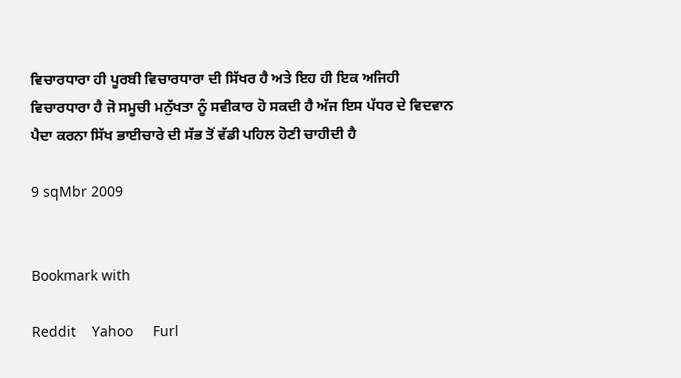ਵਿਚਾਰਧਾਰਾ ਹੀ ਪੂਰਬੀ ਵਿਚਾਰਧਾਰਾ ਦੀ ਸਿੱਖਰ ਹੈ ਅਤੇ ਇਹ ਹੀ ਇਕ ਅਜਿਹੀ ਵਿਚਾਰਧਾਰਾ ਹੈ ਜੋ ਸਮੂਚੀ ਮਨੁੱਖਤਾ ਨੂੰ ਸਵੀਕਾਰ ਹੋ ਸਕਦੀ ਹੈ ਅੱਜ ਇਸ ਪੱਧਰ ਦੇ ਵਿਦਵਾਨ ਪੈਦਾ ਕਰਨਾ ਸਿੱਖ ਭਾਈਚਾਰੇ ਦੀ ਸੱਭ ਤੋਂ ਵੱਡੀ ਪਹਿਲ ਹੋਣੀ ਚਾਹੀਦੀ ਹੈ

9 sqMbr 2009


Bookmark with

Reddit    Yahoo     Furl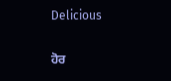Delicious

ਹੋਰ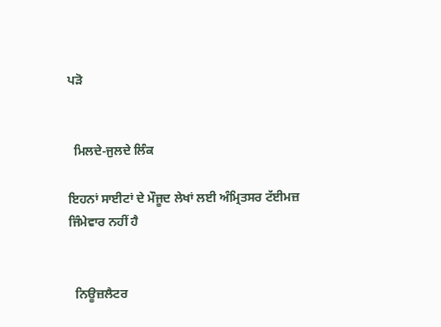ਪੜੋ


  ਮਿਲਦੇ-ਜੁਲਦੇ ਲਿੰਕ

ਇਹਨਾਂ ਸਾਈਟਾਂ ਦੇ ਮੌਜੂਦ ਲੇਖਾਂ ਲਈ ਅੰਮ੍ਰਿਤਸਰ ਟੱਈਮਜ਼ ਜਿੰਮੇਵਾਰ ਨਹੀਂ ਹੈ


  ਨਿਊਜ਼ਲੈਟਰ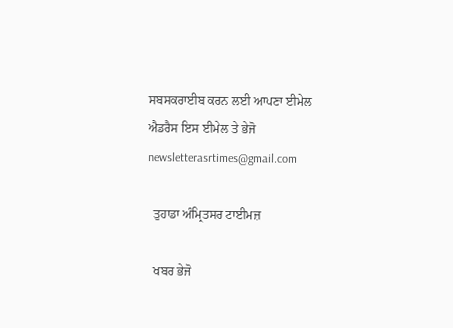ਸਬਸਕਰਾਈਬ ਕਰਨ ਲਈ ਆਪਣਾ ਈਮੇਲ ਐਡਰੈਸ ਇਸ ਈਮੇਲ ਤੇ ਭੇਜੋ newsletterasrtimes@gmail.com

  ਤੁਹਾਡਾ ਅੰਮ੍ਰਿਤਸਰ ਟਾਈਮਜ਼

  ਖਬਰ ਭੇਜੋ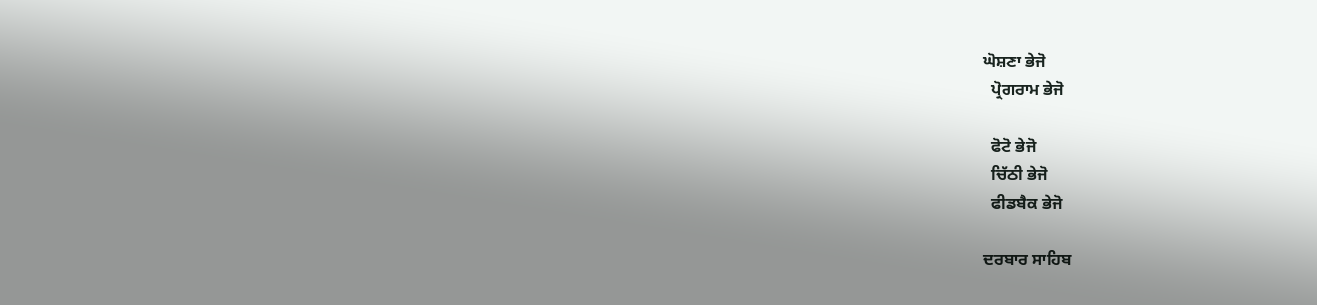ਘੋਸ਼ਣਾ ਭੇਜੋ
  ਪ੍ਰੋਗਰਾਮ ਭੇਜੋ

  ਫੋਟੋ ਭੇਜੋ
  ਚਿੱਠੀ ਭੇਜੋ
  ਫੀਡਬੈਕ ਭੇਜੋ

ਦਰਬਾਰ ਸਾਹਿਬ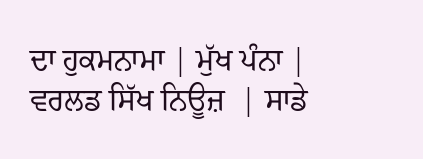ਦਾ ਹੁਕਮਨਾਮਾ | ਮੁੱਖ ਪੰਨਾ | ਵਰਲਡ ਸਿੱਖ ਨਿਊਜ਼  | ਸਾਡੇ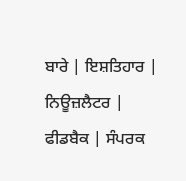ਬਾਰੇ | ਇਸ਼ਤਿਹਾਰ | ਨਿਊਜ਼ਲੈਟਰ |  ਫੀਡਬੈਕ | ਸੰਪਰਕ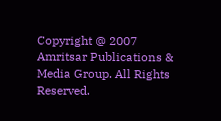Copyright @ 2007 Amritsar Publications & Media Group. All Rights Reserved.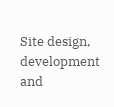Site design, development and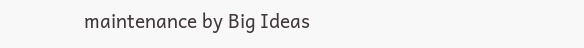maintenance by Big Ideas